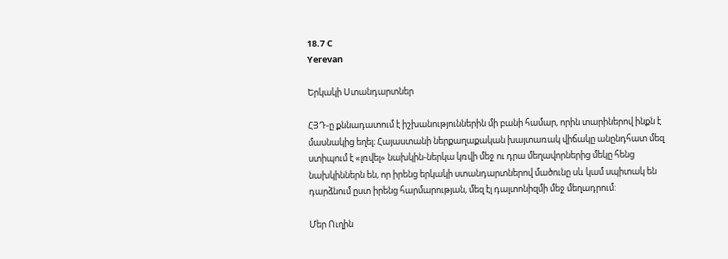18.7 C
Yerevan

Երկակի Ստանդարտներ

ՀՅԴ‑ը քննադատում է իշխանություններին մի բանի համար, որին տարիներով ինքն է մասնակից եղել։ Հայաստանի ներքաղաքական խայտառակ վիճակը անընդհատ մեզ ստիպում է «լռվել» նախկին-ներկա կռվի մեջ ու դրա մեղավորներից մեկը հենց նախկիններն են, որ իրենց երկակի ստանդարտներով մածունը սև կամ սպիտակ են դարձնում ըստ իրենց հարմարության, մեզ էլ դալտոնիզմի մեջ մեղադրում:

Մեր Ուղին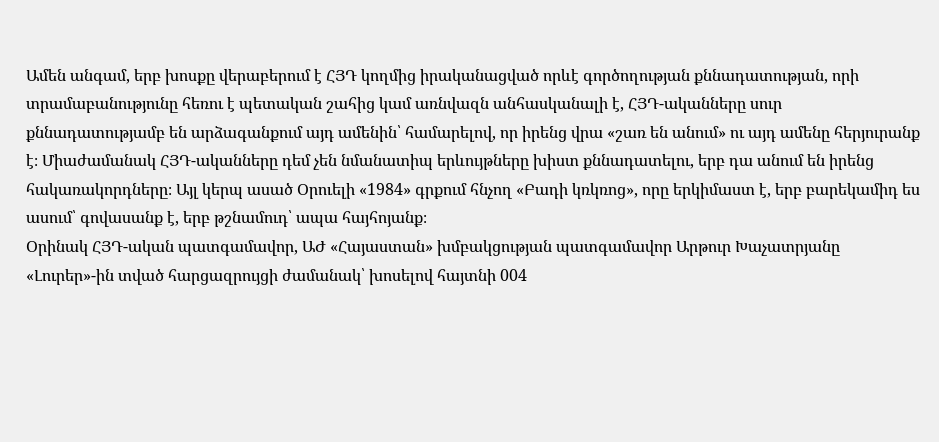Ամեն անգամ, երբ խոսքը վերաբերում է ՀՅԴ կողմից իրականացված որևէ գործողության քննադատության, որի տրամաբանությունը հեռու է պետական շահից կամ առնվազն անհասկանալի է, ՀՅԴ-ականները սուր քննադատությամբ են արձագանքում այդ ամենին՝ համարելով, որ իրենց վրա «շառ են անում» ու այդ ամենը հերյուրանք է։ Միաժամանակ ՀՅԴ-ականները դեմ չեն նմանատիպ երևույթները խիստ քննադատելու, երբ դա անում են իրենց հակառակորդները։ Այլ կերպ ասած Օրուելի «1984» գրքում հնչող «Բադի կռկռոց», որը երկիմաստ է, երբ բարեկամիդ ես ասում՝ գովասանք է, երբ թշնամուդ՝ ապա հայհոյանք։
Օրինակ ՀՅԴ-ական պատգամավոր, ԱԺ «Հայաստան» խմբակցության պատգամավոր Արթուր Խաչատրյանը «Լուրեր»-ին տված հարցազրույցի ժամանակ՝ խոսելով հայտնի 004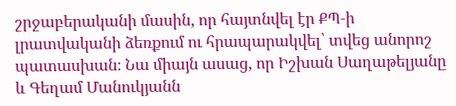շրջաբերականի մասին, որ հայտնվել էր ՔՊ‑ի լրատվականի ձեռքում ու հրապարակվել՝ տվեց անորոշ պատասխան։ Նա միայն ասաց, որ Իշխան Սաղաթելյանը և Գեղամ Մանուկյանն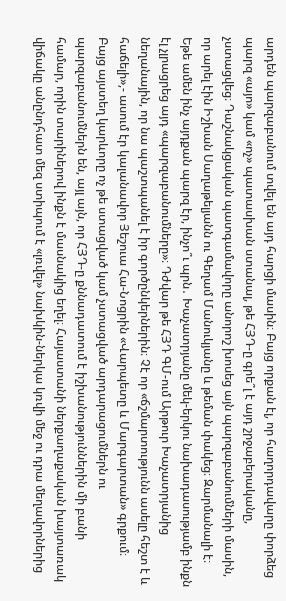արդեն պարզաբանում տվել են այդ հարցի մասին։ Բայց որքան էլ, որ հաղորդավարը փորձեց պարզ «այո» կամ «ոչ» պատասխան ստանալ, թե ՀՅԴ‑ը գրե՞լ է այդ շրջաբերականը, չստացվեց։ Դաշնակցական պատգամավորը անորոշ խոսեց այն պարզաբանումների մասին, որ արել էին Իշխան Սաղաթելյանն ու Գեղամ Մանուկյանը և թեման փակեց։ Զարմանալի է։ Եթե ամեն ինչ այդքան պարզ էր, ինչո՞ւ պրն․ Խաչատրյանը մեկ-երկու նախադասությամբ ինքն էլ չլրացրեց այդ «պարզաբանումները»։ Դժվար թե ՀՅԴ ԳՄ-ում Արթուր Խաչատրյանից նեղանային, որ նա պաշտպանել է իր գործընկերներին։ Չէ որ «ճշմարտությունն ասելը հեշտ է և հաճելի»,- ասում էր կալանավոր Յեշուա Հա-Նոցրին «Վարպետը և Մարգարտան» գրքում։
Բայց այստեղ կարևորը ոչ թե ստացված կամ չստացված արդարացումներն ու պարզաբանումներն են, այլ այն, որ ՀՅԴ‑ը քննադատում է իշխանություններին մի բանի համար, որին տարիներով ինքն է մասնակից եղել։ Հայաստանի ներքաղաքական խայտառակ վիճակը անընդհատ մեզ ստիպում է «լռվել» նախկին-ներկա կռվի մեջ ու դրա մեղավորներից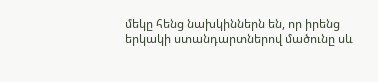մեկը հենց նախկիններն են, որ իրենց երկակի ստանդարտներով մածունը սև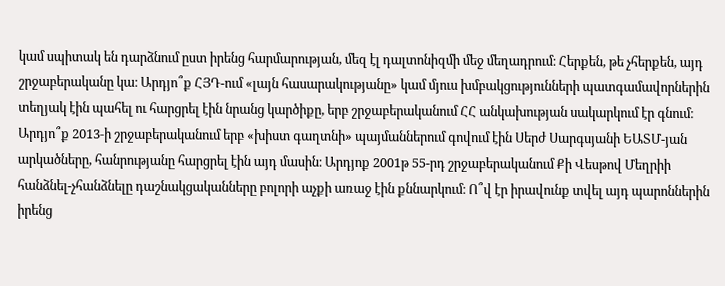կամ սպիտակ են դարձնում ըստ իրենց հարմարության, մեզ էլ դալտոնիզմի մեջ մեղադրում։ Հերքեն, թե չհերքեն, այդ շրջաբերականը կա։ Արդյո՞ք ՀՅԴ-ում «լայն հասարակությանը» կամ մյուս խմբակցությունների պատգամավորներին տեղյակ էին պահել ու հարցրել էին նրանց կարծիքը, երբ շրջաբերականում ՀՀ անկախության սակարկում էր գնում։ Արդյո՞ք 2013‑ի շրջաբերականում երբ «խիստ գաղտնի» պայմաններում գովում էին Սերժ Սարգսյանի ԵԱՏՄ-յան արկածները, հանրությանը հարցրել էին այդ մասին։ Արդյոք 2001թ 55-րդ շրջաբերականում Քի Վեսթով Մեղրիի հանձնել-չհանձնելը դաշնակցականները բոլորի աչքի առաջ էին քննարկում։ Ո՞վ էր իրավունք տվել այդ պարոններին իրենց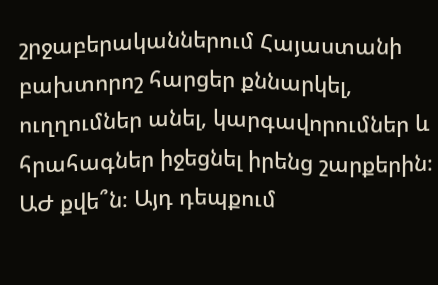շրջաբերականներում Հայաստանի բախտորոշ հարցեր քննարկել, ուղղումներ անել, կարգավորումներ և հրահագներ իջեցնել իրենց շարքերին։ ԱԺ քվե՞ն։ Այդ դեպքում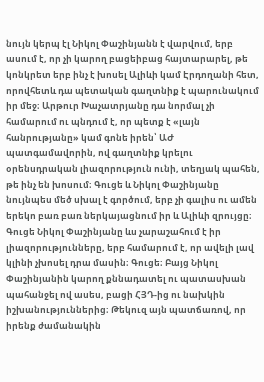նույն կերպ էլ Նիկոլ Փաշինյանն է վարվում, երբ ասում է, որ չի կարող բացեիբաց հայտարարել, թե կոնկրետ երբ ինչ է խոսել Ալիևի կամ Էրդողանի հետ, որովհետև դա պետական գաղտնիք է պարունակում իր մեջ։ Արթուր Խաչատրյանը դա նորմալ չի համարում ու պնդում է, որ պետք է «լայն հանրությանը» կամ գոնե իրեն՝ ԱԺ պատգամավորին, ով գաղտնիք կրելու օրենսդրական լիազորություն ունի, տեղյակ պահեն, թե ինչ են խոսում։ Գուցե և Նիկոլ Փաշինյանը նույնպես մեծ սխալ է գործում, երբ չի գալիս ու ամեն երեկո բառ բառ ներկայացնում իր և Ալիևի զրույցը։ Գուցե Նիկոլ Փաշինյանը ևս չարաշահում է իր լիազորությունները, երբ համարում է, որ ավելի լավ կլինի չխոսել դրա մասին։ Գուցե։ Բայց Նիկոլ Փաշինյանին կարող քննադատել ու պատասխան պահանջել ով ասես, բացի ՀՅԴ-ից ու նախկին իշխանություններից։ Թեկուզ այն պատճառով, որ իրենք ժամանակին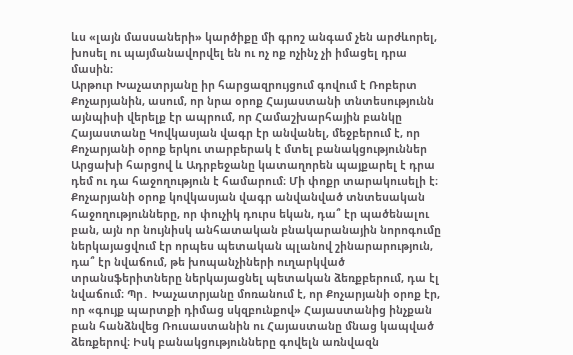ևս «լայն մասսաների» կարծիքը մի գրոշ անգամ չեն արժևորել, խոսել ու պայմանավորվել են ու ոչ ոք ոչինչ չի իմացել դրա մասին։
Արթուր Խաչատրյանը իր հարցազրույցում գովում է Ռոբերտ Քոչարյանին, ասում, որ նրա օրոք Հայաստանի տնտեսությունն այնպիսի վերելք էր ապրում, որ Համաշխարհային բանկը Հայաստանը Կովկասյան վագր էր անվանել, մեջբերում է, որ Քոչարյանի օրոք երկու տարբերակ է մտել բանակցություններ Արցախի հարցով և Ադրբեջանը կատաղորեն պայքարել է դրա դեմ ու դա հաջողություն է համարում։ Մի փոքր տարակուսելի է։ Քոչարյանի օրոք կովկասյան վագր անվանված տնտեսական հաջողությունները, որ փուչիկ դուրս եկան, դա՞ էր պածենալու բան, այն որ նույնիսկ անհատական բնակարանային նորոգումը ներկայացվում էր որպես պետական պլանով շինարարություն, դա՞ էր նվաճում, թե խոպանչիների ուղարկված տրանսֆերիտները ներկայացնել պետական ձեռքբերում, դա էլ նվաճում։ Պր․ Խաչատրյանը մոռանում է, որ Քոչարյանի օրոք էր, որ «գույք պարտքի դիմաց սկզբունքով» Հայաստանից ինչքան բան հանձնվեց Ռուսաստանին ու Հայաստանը մնաց կապված ձեռքերով։ Իսկ բանակցությունները գովելն առնվազն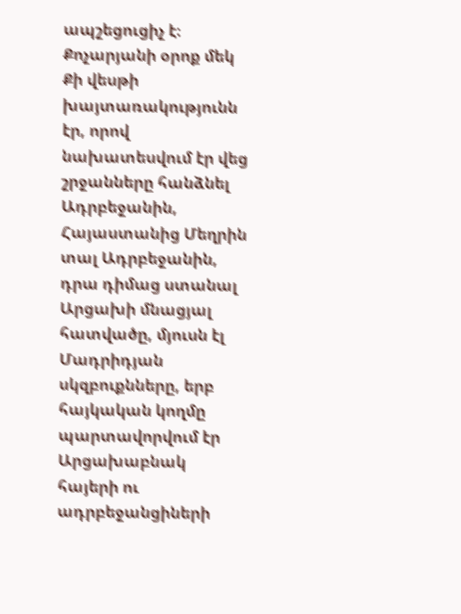ապշեցուցիչ է։ Քոչարյանի օրոք մեկ Քի վեսթի խայտառակությունն էր, որով նախատեսվում էր վեց շրջանները հանձնել Ադրբեջանին, Հայաստանից Մեղրին տալ Ադրբեջանին, դրա դիմաց ստանալ Արցախի մնացյալ հատվածը, մյուսն էլ Մադրիդյան սկզբուքնները, երբ հայկական կողմը պարտավորվում էր Արցախաբնակ հայերի ու ադրբեջանցիների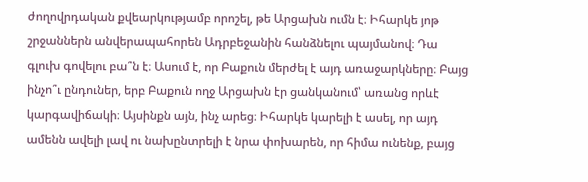ժողովրդական քվեարկությամբ որոշել, թե Արցախն ումն է։ Իհարկե յոթ շրջաններն անվերապահորեն Ադրբեջանին հանձնելու պայմանով։ Դա գլուխ գովելու բա՞ն է։ Ասում է, որ Բաքուն մերժել է այդ առաջարկները։ Բայց ինչո՞ւ ընդուներ, երբ Բաքուն ողջ Արցախն էր ցանկանում՝ առանց որևէ կարգավիճակի։ Այսինքն այն, ինչ արեց։ Իհարկե կարելի է ասել, որ այդ ամենն ավելի լավ ու նախընտրելի է նրա փոխարեն, որ հիմա ունենք, բայց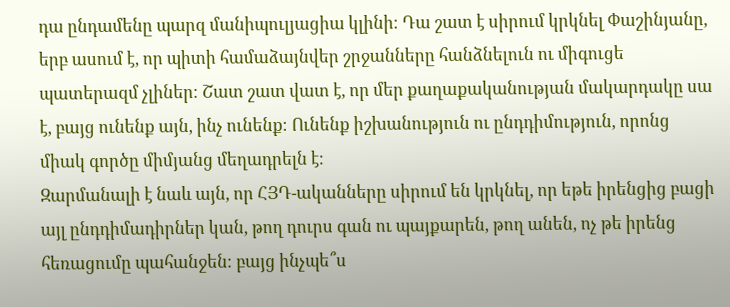դա ընդամենը պարզ մանիպուլյացիա կլինի։ Դա շատ է սիրում կրկնել Փաշինյանը, երբ ասում է, որ պիտի համաձայնվեր շրջանները հանձնելուն ու միգուցե պատերազմ չլիներ։ Շատ շատ վատ է, որ մեր քաղաքականության մակարդակը սա է, բայց ունենք այն, ինչ ունենք։ Ունենք իշխանություն ու ընդդիմություն, որոնց միակ գործը միմյանց մեղադրելն է։
Զարմանալի է նաև այն, որ ՀՅԴ-ականները սիրում են կրկնել, որ եթե իրենցից բացի այլ ընդդիմադիրներ կան, թող դուրս գան ու պայքարեն, թող անեն, ոչ թե իրենց հեռացումը պահանջեն։ բայց ինչպե՞ս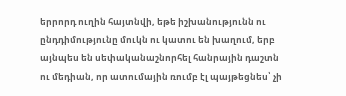երրորդ ուղին հայտնվի, եթե իշխանությունն ու ընդդիմությունը մուկն ու կատու են խաղում, երբ այնպես են սեփականաշնորհել հանրային դաշտն ու մեդիան, որ ատումային ռումբ էլ պայթեցնես՝ չի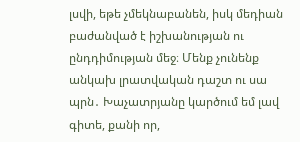լսվի, եթե չմեկնաբանեն, իսկ մեդիան բաժանված է իշխանության ու ընդդիմության մեջ։ Մենք չունենք անկախ լրատվական դաշտ ու սա պրն․ Խաչատրյանը կարծում եմ լավ գիտե, քանի որ,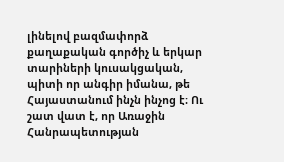լինելով բազմափորձ քաղաքական գործիչ և երկար տարիների կուսակցական, պիտի որ անգիր իմանա, թե Հայաստանում ինչն ինչոց է։ Ու շատ վատ է, որ Առաջին Հանրապետության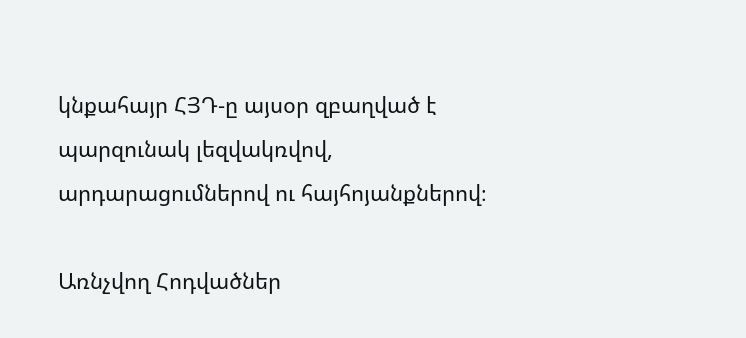կնքահայր ՀՅԴ‑ը այսօր զբաղված է պարզունակ լեզվակռվով, արդարացումներով ու հայհոյանքներով։

Առնչվող Հոդվածներ